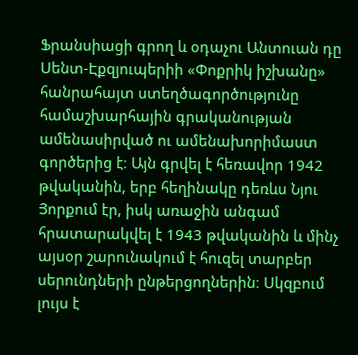Ֆրանսիացի գրող և օդաչու Անտուան դը Սենտ-Էքզյուպերիի «Փոքրիկ իշխանը» հանրահայտ ստեղծագործությունը համաշխարհային գրականության ամենասիրված ու ամենախորիմաստ գործերից է։ Այն գրվել է հեռավոր 1942 թվականին, երբ հեղինակը դեռևս Նյու Յորքում էր, իսկ առաջին անգամ հրատարակվել է 1943 թվականին և մինչ այսօր շարունակում է հուզել տարբեր սերունդների ընթերցողներին։ Սկզբում լույս է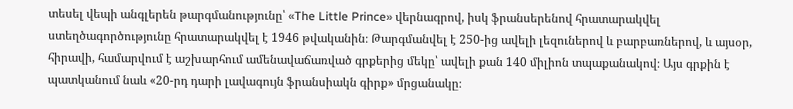տեսել վեպի անգլերեն թարգմանությունը՝ «The Little Prince» վերնագրով, իսկ ֆրանսերենով հրատարակվել ստեղծագործությունը հրատարակվել է 1946 թվականին։ Թարգմանվել է 250-ից ավելի լեզուներով և բարբառներով, և այսօր, հիրավի, համարվում է աշխարհում ամենավաճառված գրքերից մեկը՝ ավելի քան 140 միլիոն տպաքանակով։ Այս գրքին է պատկանում նաև «20-րդ դարի լավագույն ֆրանսիակն գիրք» մրցանակը։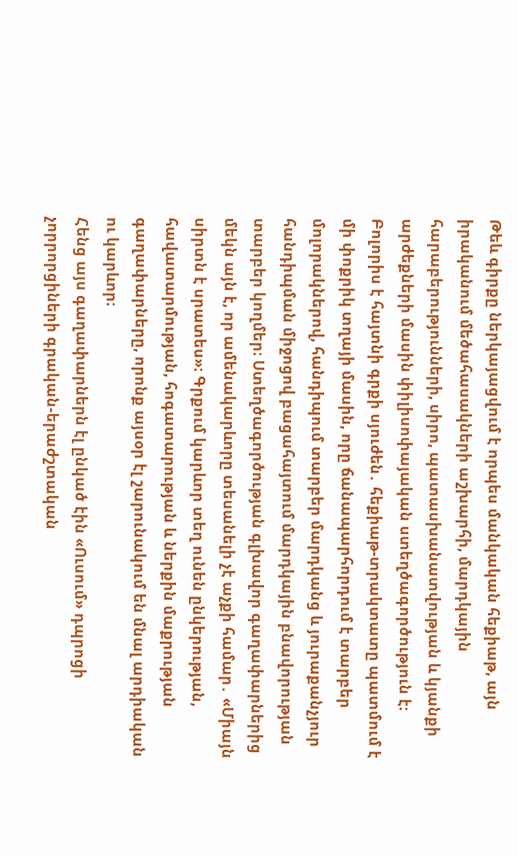Թեև գիրքը ներկայացվում է որպես մանկական հեքիաթ, այն իրականում մեծահասակների աշխարհի, մարդկային հարաբերությունների, սիրո, պատասխանատվության և կյանքի արժեքների մասին փիլիսոփայական ստեղծագործություն է։
Բոլորիս է հայտնի գրքի սյուժեն․ հեքիաթ-տրակտատը պատմում է մի փոքրիկ տղայի մասին, որը ճանապարհորդում է տարբեր մոլորակներով, հանդիպում տարբեր մարդկանց և յուրաքանչյուր հանդիպման միջոցով բացահայտում մարդկային բնավորության տարբեր կողմեր։ Ստեղծագործության գլխավոր գաղափարներից մեկն այն է, որ ամենակարևորը տեսանելի չէ աչքի համար․ «Միայն սիրտն է սրատես»։ Գրքում կարևոր տեղ ունեն ընկերության, հավատարմության, հոգատարության և ներքին մաքրության գաղափարները, որոնք այսօր էլ շարունակում են մնալ արդիական ու կարևոր։
Հենց այս գաղափարներն էլ ընկած էին «Ուսում» դպրոցի չորրորցիների գրական-երաժշտական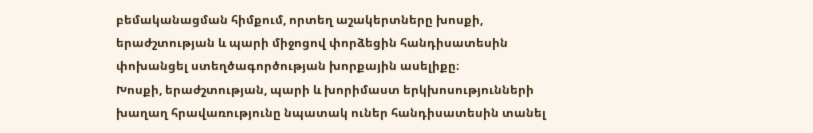բեմականացման հիմքում, որտեղ աշակերտները խոսքի, երաժշտության և պարի միջոցով փորձեցին հանդիսատեսին փոխանցել ստեղծագործության խորքային ասելիքը։
Խոսքի, երաժշտության, պարի և խորիմաստ երկխոսությունների խաղաղ հրավառությունը նպատակ ուներ հանդիսատեսին տանել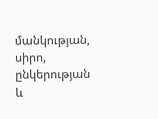մանկության, սիրո, ընկերության և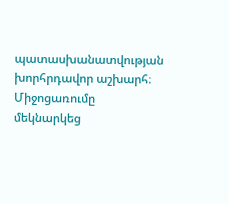պատասխանատվության խորհրդավոր աշխարհ։ Միջոցառումը մեկնարկեց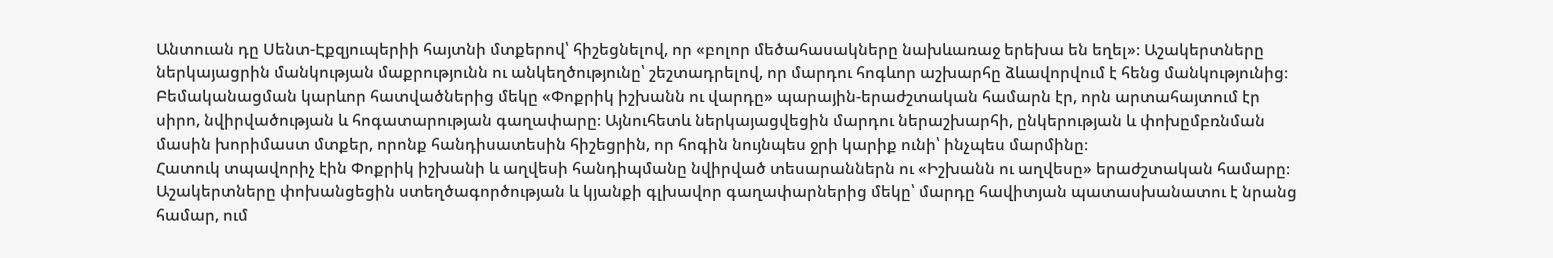Անտուան դը Սենտ-Էքզյուպերիի հայտնի մտքերով՝ հիշեցնելով, որ «բոլոր մեծահասակները նախևառաջ երեխա են եղել»։ Աշակերտները ներկայացրին մանկության մաքրությունն ու անկեղծությունը՝ շեշտադրելով, որ մարդու հոգևոր աշխարհը ձևավորվում է հենց մանկությունից։
Բեմականացման կարևոր հատվածներից մեկը «Փոքրիկ իշխանն ու վարդը» պարային-երաժշտական համարն էր, որն արտահայտում էր սիրո, նվիրվածության և հոգատարության գաղափարը։ Այնուհետև ներկայացվեցին մարդու ներաշխարհի, ընկերության և փոխըմբռնման մասին խորիմաստ մտքեր, որոնք հանդիսատեսին հիշեցրին, որ հոգին նույնպես ջրի կարիք ունի՝ ինչպես մարմինը։
Հատուկ տպավորիչ էին Փոքրիկ իշխանի և աղվեսի հանդիպմանը նվիրված տեսարաններն ու «Իշխանն ու աղվեսը» երաժշտական համարը։ Աշակերտները փոխանցեցին ստեղծագործության և կյանքի գլխավոր գաղափարներից մեկը՝ մարդը հավիտյան պատասխանատու է նրանց համար, ում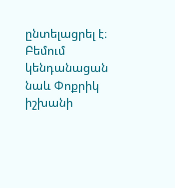ընտելացրել է։
Բեմում կենդանացան նաև Փոքրիկ իշխանի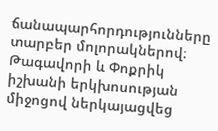ճանապարհորդությունները տարբեր մոլորակներով։ Թագավորի և Փոքրիկ իշխանի երկխոսության միջոցով ներկայացվեց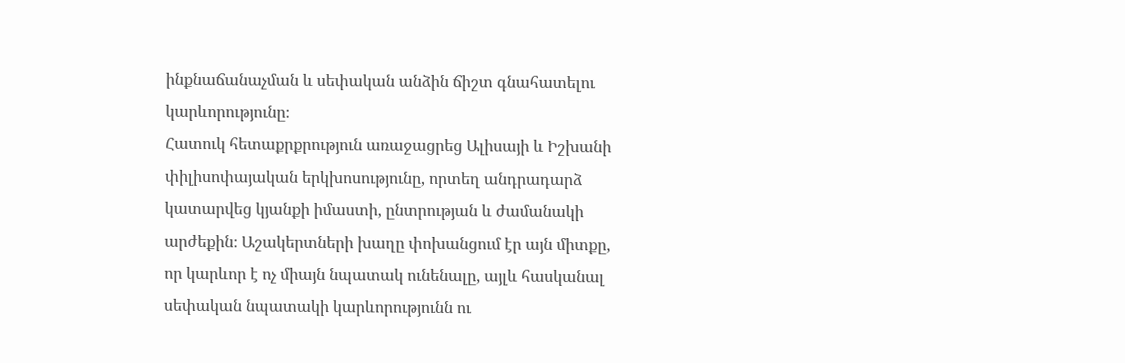ինքնաճանաչման և սեփական անձին ճիշտ գնահատելու կարևորությունը։
Հատուկ հետաքրքրություն առաջացրեց Ալիսայի և Իշխանի փիլիսոփայական երկխոսությունը, որտեղ անդրադարձ կատարվեց կյանքի իմաստի, ընտրության և ժամանակի արժեքին։ Աշակերտների խաղը փոխանցում էր այն միտքը, որ կարևոր է ոչ միայն նպատակ ունենալը, այլև հասկանալ սեփական նպատակի կարևորությունն ու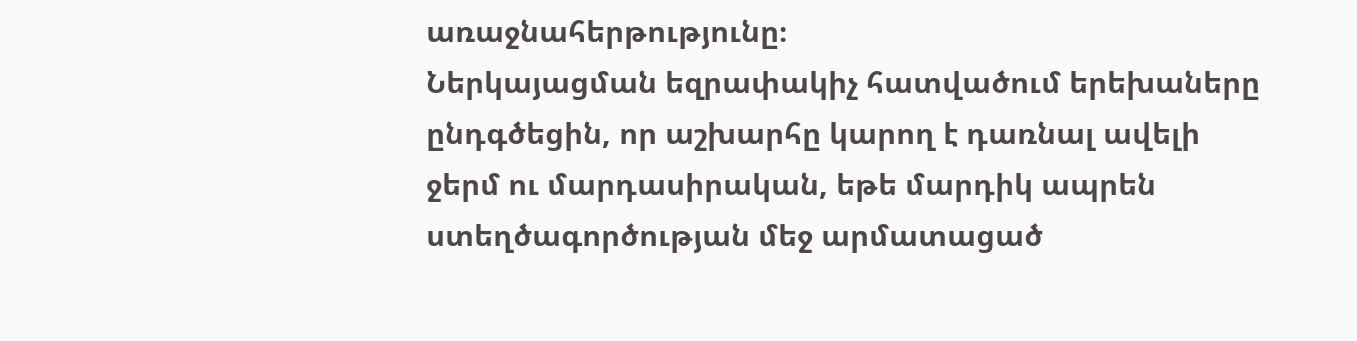առաջնահերթությունը։
Ներկայացման եզրափակիչ հատվածում երեխաները ընդգծեցին, որ աշխարհը կարող է դառնալ ավելի ջերմ ու մարդասիրական, եթե մարդիկ ապրեն ստեղծագործության մեջ արմատացած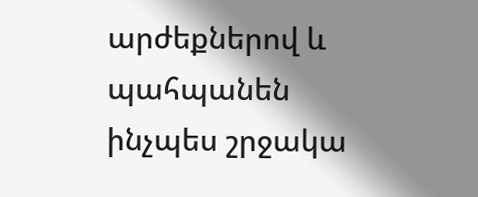արժեքներով և պահպանեն ինչպես շրջակա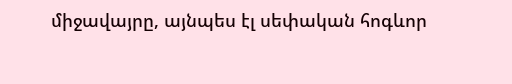միջավայրը, այնպես էլ սեփական հոգևոր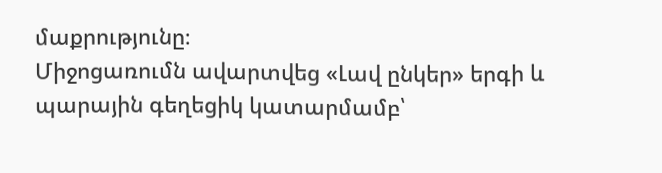մաքրությունը։
Միջոցառումն ավարտվեց «Լավ ընկեր» երգի և պարային գեղեցիկ կատարմամբ՝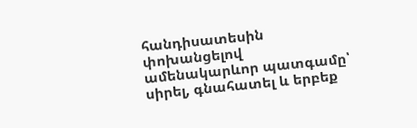հանդիսատեսին փոխանցելով ամենակարևոր պատգամը՝ սիրել, գնահատել և երբեք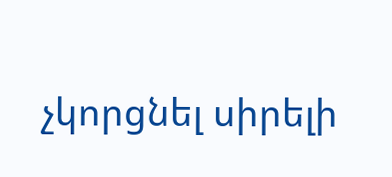չկորցնել սիրելի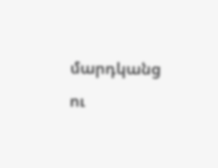մարդկանց ու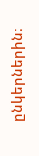ընկերներին։